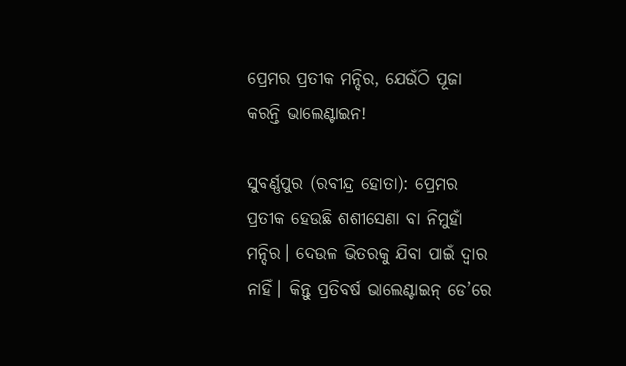ପ୍ରେମର ପ୍ରତୀକ ମନ୍ଦିର, ଯେଉଁଠି ପୂଜା କରନ୍ତି ଭାଲେଣ୍ଟାଇନ!

ସୁବର୍ଣ୍ଣପୁର (ରବୀନ୍ଦ୍ର ହୋତା): ପ୍ରେମର ପ୍ରତୀକ ହେଉଛି ଶଶୀସେଣା ବା ନିମୁହାଁ ମନ୍ଦିର। ଦେଉଳ ଭିତରକୁ ଯିବା ପାଇଁ ଦ୍ୱାର ନାହିଁ। କିନ୍ତୁ ପ୍ରତିବର୍ଷ ଭାଲେଣ୍ଟାଇନ୍‌ ଡେ’ରେ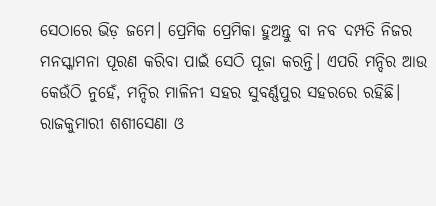ସେଠାରେ ଭିଡ଼ ଜମେ। ପ୍ରେମିକ ପ୍ରେମିକା ହୁଅନ୍ତୁ ବା ନବ ଦମ୍ପତି ନିଜର ମନସ୍କାମନା ପୂରଣ କରିବା ପାଇଁ ସେଠି ପୂଜା କରନ୍ତି। ଏପରି ମନ୍ଦିର ଆଉ କେଉଁଠି ନୁହେଁ, ମନ୍ଦିର ମାଳିନୀ ସହର ସୁବର୍ଣ୍ଣପୁର ସହରରେ ରହିଛି। ରାଜକୁମାରୀ ଶଶୀସେଣା ଓ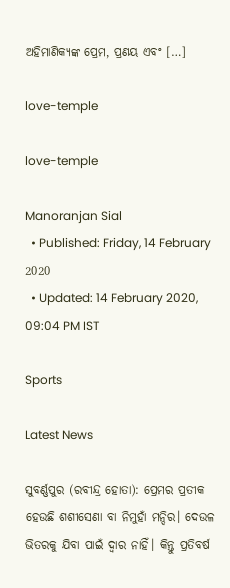ଅହିମାଣିକ୍ୟଙ୍କ ପ୍ରେମ, ପ୍ରଣୟ ଏବଂ […]

love-temple

love-temple

Manoranjan Sial
  • Published: Friday, 14 February 2020
  • Updated: 14 February 2020, 09:04 PM IST

Sports

Latest News

ସୁବର୍ଣ୍ଣପୁର (ରବୀନ୍ଦ୍ର ହୋତା): ପ୍ରେମର ପ୍ରତୀକ ହେଉଛି ଶଶୀସେଣା ବା ନିମୁହାଁ ମନ୍ଦିର। ଦେଉଳ ଭିତରକୁ ଯିବା ପାଇଁ ଦ୍ୱାର ନାହିଁ। କିନ୍ତୁ ପ୍ରତିବର୍ଷ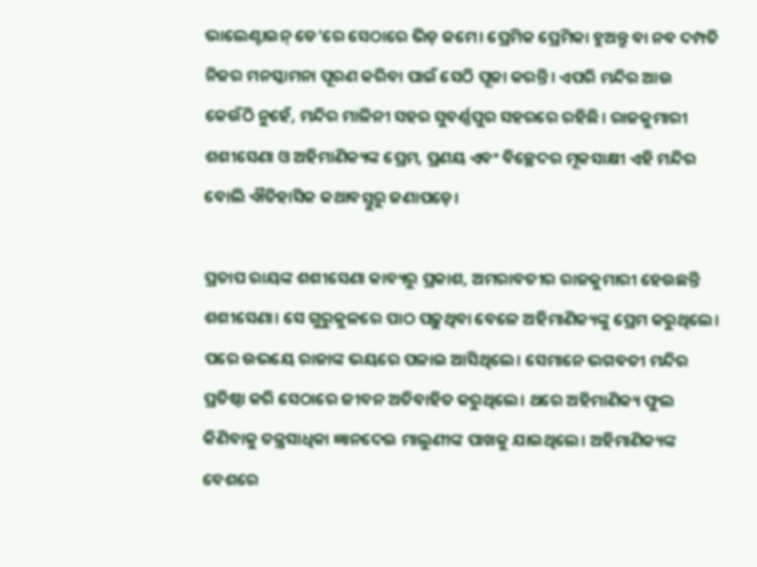ଭାଲେଣ୍ଟାଇନ୍‌ ଡେ’ରେ ସେଠାରେ ଭିଡ଼ ଜମେ। ପ୍ରେମିକ ପ୍ରେମିକା ହୁଅନ୍ତୁ ବା ନବ ଦମ୍ପତି ନିଜର ମନସ୍କାମନା ପୂରଣ କରିବା ପାଇଁ ସେଠି ପୂଜା କରନ୍ତି। ଏପରି ମନ୍ଦିର ଆଉ କେଉଁଠି ନୁହେଁ, ମନ୍ଦିର ମାଳିନୀ ସହର ସୁବର୍ଣ୍ଣପୁର ସହରରେ ରହିଛି। ରାଜକୁମାରୀ ଶଶୀସେଣା ଓ ଅହିମାଣିକ୍ୟଙ୍କ ପ୍ରେମ, ପ୍ରଣୟ ଏବଂ ବିଚ୍ଛେଦର ମୂକସାକ୍ଷୀ ଏହି ମନ୍ଦିର ବୋଲି ଐତିହାସିକ କଥାବସ୍ତୁରୁ ଜଣାପଡ଼େ।

ପ୍ରତାପ ରାୟଙ୍କ ଶଶୀସେଣା କାବ୍ୟରୁ ପ୍ରକାଶ, ଅମରାବତୀର ରାଜକୁମାରୀ ହେଉଛନ୍ତି ଶଶୀସେଣା। ସେ ଗୁରୁକୁଳରେ ପାଠ ପଢ଼ୁଥିବା ବେଳେ ଅହିମାଣିକ୍ୟଙ୍କୁ ପ୍ରେମ କରୁଥିଲେ। ପରେ ଉଭୟେ ରାଜାଙ୍କ ଭୟରେ ପଳାଇ ଆସିଥିଲେ। ସେମାନେ ଭଗବତୀ ମନ୍ଦିର ପ୍ରତିଷ୍ଠା କରି ସେଠାରେ ଜୀବନ ଅତିବାହିତ କରୁଥିଲେ। ଥରେ ଅହିମାଣିକ୍ୟ ଫୁଲ କିଣିବାକୁ ତନ୍ତ୍ରସାଧିକା ଜ୍ଞାନଦେଇ ମାଲୁଣୀଙ୍କ ପାଖକୁ ଯାଇଥିଲେ। ଅହିମାଣିକ୍ୟଙ୍କ ବେଶରେ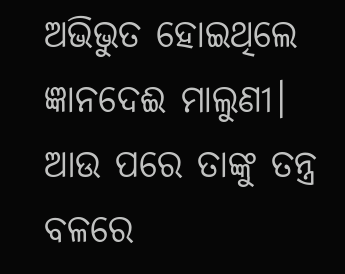ଅଭିଭୁତ ହୋଇଥିଲେ ଜ୍ଞାନଦେଈ ମାଲୁଣୀ। ଆଉ ପରେ ତାଙ୍କୁ ତନ୍ତ୍ର ବଳରେ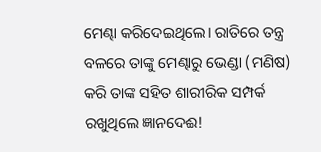ମେଣ୍ଢା କରିଦେଇଥିଲେ। ରାତିରେ ତନ୍ତ୍ର ବଳରେ ତାଙ୍କୁ ମେଣ୍ଢାରୁ ଭେଣ୍ଡା (ମଣିଷ) କରି ତାଙ୍କ ସହିତ ଶାରୀରିକ ସମ୍ପର୍କ ରଖୁଥିଲେ ଜ୍ଞାନଦେଈ!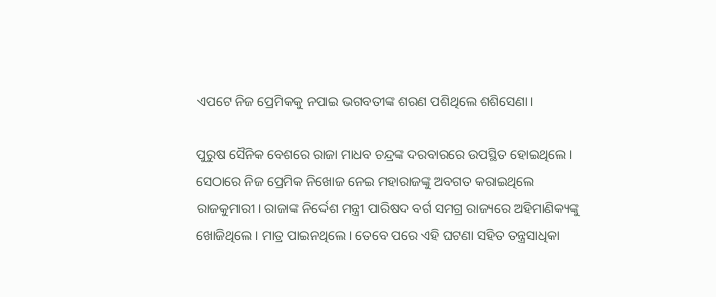ଏପଟେ ନିଜ ପ୍ରେମିକକୁ ନପାଇ ଭଗବତୀଙ୍କ ଶରଣ ପଶିଥିଲେ ଶଶିସେଣା।

ପୁରୁଷ ସୈନିକ ବେଶରେ ରାଜା ମାଧବ ଚନ୍ଦ୍ରଙ୍କ ଦରବାରରେ ଉପସ୍ଥିତ ହୋଇଥିଲେ। ସେଠାରେ ନିଜ ପ୍ରେମିକ ନିଖୋଜ ନେଇ ମହାରାଜଙ୍କୁ ଅବଗତ କରାଇଥିଲେ ରାଜକୁମାରୀ। ରାଜାଙ୍କ ନିର୍ଦ୍ଦେଶ ମନ୍ତ୍ରୀ ପାରିଷଦ ବର୍ଗ ସମଗ୍ର ରାଜ୍ୟରେ ଅହିମାଣିକ୍ୟଙ୍କୁ ଖୋଜିଥିଲେ। ମାତ୍ର ପାଇନଥିଲେ। ତେବେ ପରେ ଏହି ଘଟଣା ସହିତ ତନ୍ତ୍ରସାଧିକା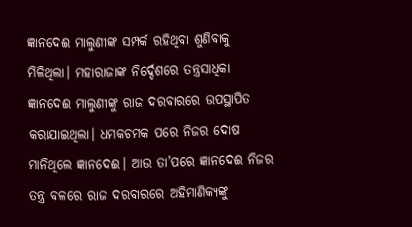ଜ୍ଞାନଦେଈ ମାଲୁଣୀଙ୍କ ସମ୍ପର୍କ ରହିଥିବା ଶୁଣିବାକୁ ମିଳିଥିଲା। ମହାରାଜାଙ୍କ ନିର୍ଦ୍ଦେଶରେ ତନ୍ତ୍ରସାଧିକା ଜ୍ଞାନଦେଈ ମାଲୁଣୀଙ୍କୁ ରାଜ ଦରବାରରେ ଉପସ୍ଥାପିତ କରାଯାଇଥିଲା। ଧମକଚମକ ପରେ ନିଜର ଦୋଷ ମାନିଥିଲେ ଜ୍ଞାନଦେଈ। ଆଉ ତା’ପରେ ଜ୍ଞାନଦେଈ ନିଜର ତନ୍ତ୍ର ବଳରେ ରାଜ ଦରବାରରେ ଅହିମାଣିକ୍ୟଙ୍କୁ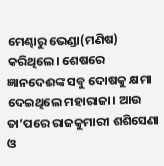ମେଣ୍ଢାରୁ ଭେଣ୍ଡା(ମଣିଷ) କରିଥିଲେ। ଶେଷରେ ଜ୍ଞାନଦେଈଙ୍କ ସବୁ ଦୋଷକୁ କ୍ଷମା ଦେଇଥିଲେ ମହାରାଜା। ଆଉ ତା’ପରେ ରାଜକୁମାରୀ ଶଶିସେଣା ଓ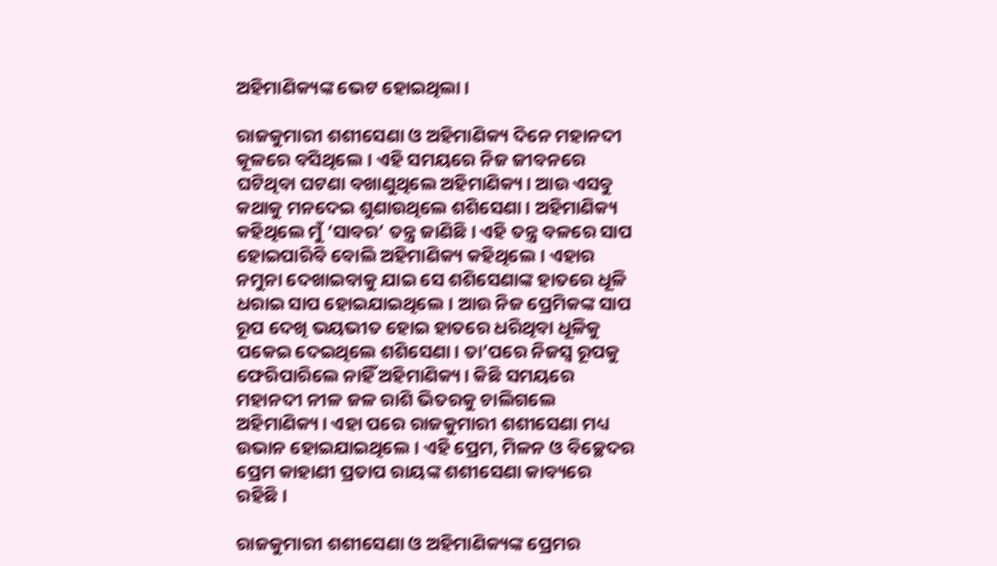ଅହିମାଣିକ୍ୟଙ୍କ ଭେଟ ହୋଇଥିଲା।

ରାଜକୁମାରୀ ଶଶୀସେଣା ଓ ଅହିମାଣିକ୍ୟ ଦିନେ ମହାନଦୀ କୂଳରେ ବସିଥିଲେ। ଏହି ସମୟରେ ନିଜ ଜୀବନରେ ଘଟିଥିବା ଘଟଣା ବଖାଣୁଥିଲେ ଅହିମାଣିକ୍ୟ। ଆଉ ଏସବୁ କଥାକୁ ମନଦେଇ ଶୁଣାଉଥିଲେ ଶଶିସେଣା। ଅହିମାଣିକ୍ୟ କହିଥିଲେ ମୁଁ ‘ସାବର’ ତନ୍ତ୍ର ଜାଣିଛି। ଏହି ତନ୍ତ୍ର ବଳରେ ସାପ ହୋଇପାରିବି ବୋଲି ଅହିମାଣିକ୍ୟ କହିଥିଲେ। ଏହାର ନମୁନା ଦେଖାଇବାକୁ ଯାଇ ସେ ଶଶିସେଣାଙ୍କ ହାତରେ ଧୂଳି ଧରାଇ ସାପ ହୋଇଯାଇଥିଲେ। ଆଉ ନିଜ ପ୍ରେମିକଙ୍କ ସାପ ରୂପ ଦେଖି ଭୟଭୀତ ହୋଇ ହାତରେ ଧରିଥିବା ଧୂଳିକୁ ପକେଇ ଦେଇଥିଲେ ଶଶିସେଣା। ତା’ପରେ ନିଜସ୍ୱ ରୂପକୁ ଫେରିପାରିଲେ ନାହିଁ ଅହିମାଣିକ୍ୟ। କିଛି ସମୟରେ ମହାନଦୀ ନୀଳ ଜଳ ରାଶି ଭିତରକୁ ଚାଲିଗଲେ ଅହିମାଣିକ୍ୟ। ଏହା ପରେ ରାଜକୁମାରୀ ଶଶୀସେଣା ମଧ୍ୟ ଉଭାନ ହୋଇଯାଇଥିଲେ। ଏହି ପ୍ରେମ, ମିଳନ ଓ ବିଚ୍ଛେଦର ପ୍ରେମ କାହାଣୀ ପ୍ରତାପ ରାୟଙ୍କ ଶଶୀସେଣା କାବ୍ୟରେ ରହିଛି।

ରାଜକୁମାରୀ ଶଶୀସେଣା ଓ ଅହିମାଣିକ୍ୟଙ୍କ ପ୍ରେମର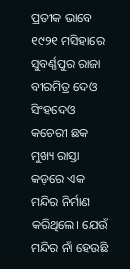ପ୍ରତୀକ ଭାବେ ୧୯୨୧ ମସିହାରେ ସୁବର୍ଣ୍ଣପୁର ରାଜା ବୀରମିତ୍ର ଦେଓ ସିଂହଦେଓ କଚେରୀ ଛକ ମୁଖ୍ୟ ରାସ୍ତା କଡ଼ରେ ଏକ ମନ୍ଦିର ନିର୍ମାଣ କରିଥିଲେ। ଯେଉଁ ମନ୍ଦିର ନାଁ ହେଉଛି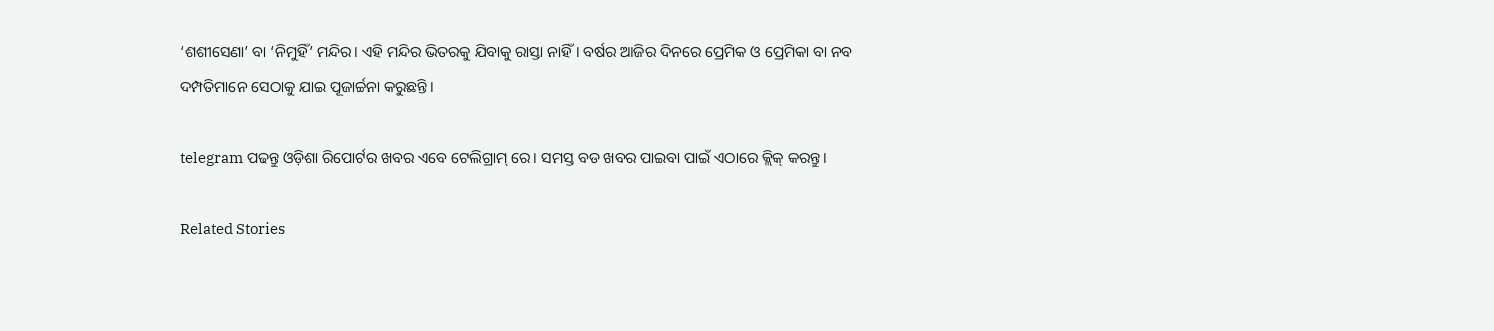‘ଶଶୀସେଣା’ ବା ‘ନିମୁହିଁ’ ମନ୍ଦିର। ଏହି ମନ୍ଦିର ଭିତରକୁ ଯିବାକୁ ରାସ୍ତା ନାହିଁ। ବର୍ଷର ଆଜିର ଦିନରେ ପ୍ରେମିକ ଓ ପ୍ରେମିକା ବା ନବ ଦମ୍ପତିମାନେ ସେଠାକୁ ଯାଇ ପୂଜାର୍ଚ୍ଚନା କରୁଛନ୍ତି।

telegram ପଢନ୍ତୁ ଓଡ଼ିଶା ରିପୋର୍ଟର ଖବର ଏବେ ଟେଲିଗ୍ରାମ୍ ରେ। ସମସ୍ତ ବଡ ଖବର ପାଇବା ପାଇଁ ଏଠାରେ କ୍ଲିକ୍ କରନ୍ତୁ।

Related Stories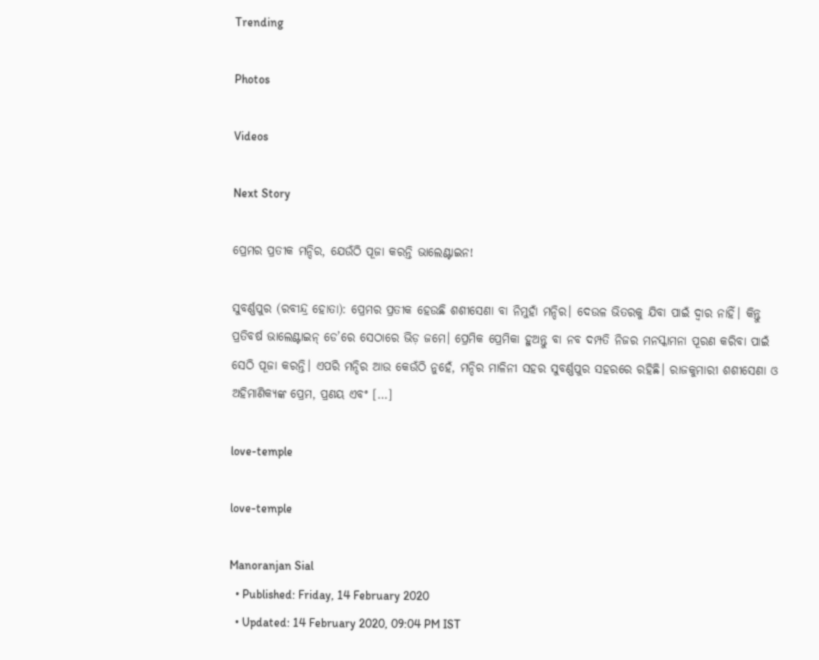Trending

Photos

Videos

Next Story

ପ୍ରେମର ପ୍ରତୀକ ମନ୍ଦିର, ଯେଉଁଠି ପୂଜା କରନ୍ତି ଭାଲେଣ୍ଟାଇନ!

ସୁବର୍ଣ୍ଣପୁର (ରବୀନ୍ଦ୍ର ହୋତା): ପ୍ରେମର ପ୍ରତୀକ ହେଉଛି ଶଶୀସେଣା ବା ନିମୁହାଁ ମନ୍ଦିର। ଦେଉଳ ଭିତରକୁ ଯିବା ପାଇଁ ଦ୍ୱାର ନାହିଁ। କିନ୍ତୁ ପ୍ରତିବର୍ଷ ଭାଲେଣ୍ଟାଇନ୍‌ ଡେ’ରେ ସେଠାରେ ଭିଡ଼ ଜମେ। ପ୍ରେମିକ ପ୍ରେମିକା ହୁଅନ୍ତୁ ବା ନବ ଦମ୍ପତି ନିଜର ମନସ୍କାମନା ପୂରଣ କରିବା ପାଇଁ ସେଠି ପୂଜା କରନ୍ତି। ଏପରି ମନ୍ଦିର ଆଉ କେଉଁଠି ନୁହେଁ, ମନ୍ଦିର ମାଳିନୀ ସହର ସୁବର୍ଣ୍ଣପୁର ସହରରେ ରହିଛି। ରାଜକୁମାରୀ ଶଶୀସେଣା ଓ ଅହିମାଣିକ୍ୟଙ୍କ ପ୍ରେମ, ପ୍ରଣୟ ଏବଂ […]

love-temple

love-temple

Manoranjan Sial
  • Published: Friday, 14 February 2020
  • Updated: 14 February 2020, 09:04 PM IST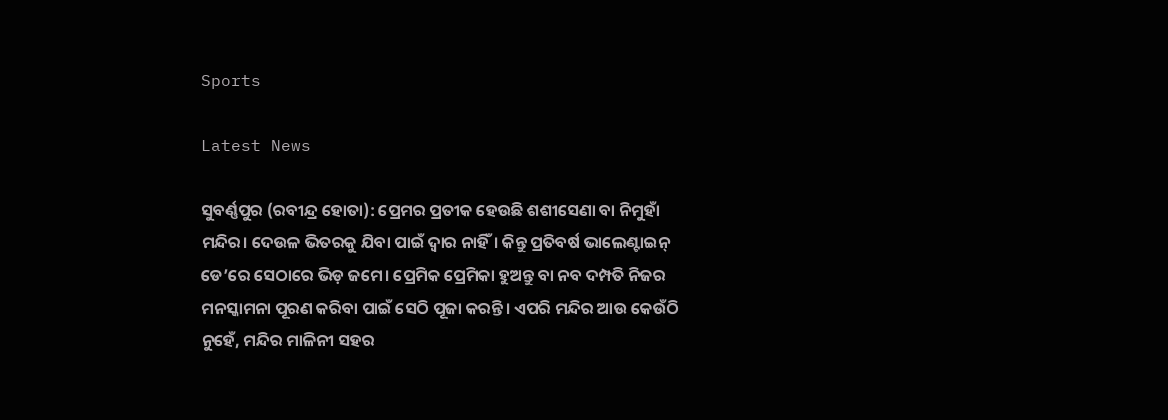Sports

Latest News

ସୁବର୍ଣ୍ଣପୁର (ରବୀନ୍ଦ୍ର ହୋତା): ପ୍ରେମର ପ୍ରତୀକ ହେଉଛି ଶଶୀସେଣା ବା ନିମୁହାଁ ମନ୍ଦିର। ଦେଉଳ ଭିତରକୁ ଯିବା ପାଇଁ ଦ୍ୱାର ନାହିଁ। କିନ୍ତୁ ପ୍ରତିବର୍ଷ ଭାଲେଣ୍ଟାଇନ୍‌ ଡେ’ରେ ସେଠାରେ ଭିଡ଼ ଜମେ। ପ୍ରେମିକ ପ୍ରେମିକା ହୁଅନ୍ତୁ ବା ନବ ଦମ୍ପତି ନିଜର ମନସ୍କାମନା ପୂରଣ କରିବା ପାଇଁ ସେଠି ପୂଜା କରନ୍ତି। ଏପରି ମନ୍ଦିର ଆଉ କେଉଁଠି ନୁହେଁ, ମନ୍ଦିର ମାଳିନୀ ସହର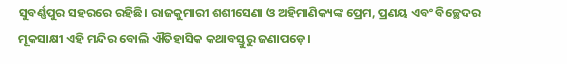ସୁବର୍ଣ୍ଣପୁର ସହରରେ ରହିଛି। ରାଜକୁମାରୀ ଶଶୀସେଣା ଓ ଅହିମାଣିକ୍ୟଙ୍କ ପ୍ରେମ, ପ୍ରଣୟ ଏବଂ ବିଚ୍ଛେଦର ମୂକସାକ୍ଷୀ ଏହି ମନ୍ଦିର ବୋଲି ଐତିହାସିକ କଥାବସ୍ତୁରୁ ଜଣାପଡ଼େ।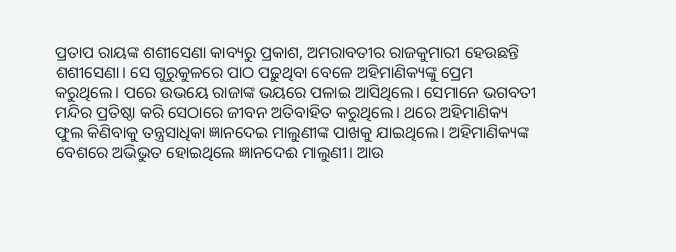ପ୍ରତାପ ରାୟଙ୍କ ଶଶୀସେଣା କାବ୍ୟରୁ ପ୍ରକାଶ, ଅମରାବତୀର ରାଜକୁମାରୀ ହେଉଛନ୍ତି ଶଶୀସେଣା। ସେ ଗୁରୁକୁଳରେ ପାଠ ପଢ଼ୁଥିବା ବେଳେ ଅହିମାଣିକ୍ୟଙ୍କୁ ପ୍ରେମ କରୁଥିଲେ। ପରେ ଉଭୟେ ରାଜାଙ୍କ ଭୟରେ ପଳାଇ ଆସିଥିଲେ। ସେମାନେ ଭଗବତୀ ମନ୍ଦିର ପ୍ରତିଷ୍ଠା କରି ସେଠାରେ ଜୀବନ ଅତିବାହିତ କରୁଥିଲେ। ଥରେ ଅହିମାଣିକ୍ୟ ଫୁଲ କିଣିବାକୁ ତନ୍ତ୍ରସାଧିକା ଜ୍ଞାନଦେଇ ମାଲୁଣୀଙ୍କ ପାଖକୁ ଯାଇଥିଲେ। ଅହିମାଣିକ୍ୟଙ୍କ ବେଶରେ ଅଭିଭୁତ ହୋଇଥିଲେ ଜ୍ଞାନଦେଈ ମାଲୁଣୀ। ଆଉ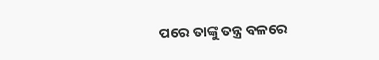ପରେ ତାଙ୍କୁ ତନ୍ତ୍ର ବଳରେ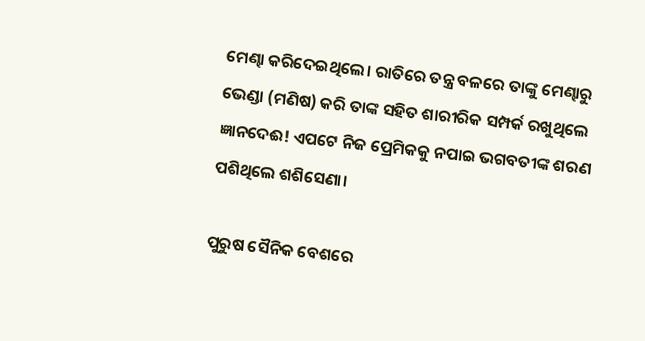ମେଣ୍ଢା କରିଦେଇଥିଲେ। ରାତିରେ ତନ୍ତ୍ର ବଳରେ ତାଙ୍କୁ ମେଣ୍ଢାରୁ ଭେଣ୍ଡା (ମଣିଷ) କରି ତାଙ୍କ ସହିତ ଶାରୀରିକ ସମ୍ପର୍କ ରଖୁଥିଲେ ଜ୍ଞାନଦେଈ! ଏପଟେ ନିଜ ପ୍ରେମିକକୁ ନପାଇ ଭଗବତୀଙ୍କ ଶରଣ ପଶିଥିଲେ ଶଶିସେଣା।

ପୁରୁଷ ସୈନିକ ବେଶରେ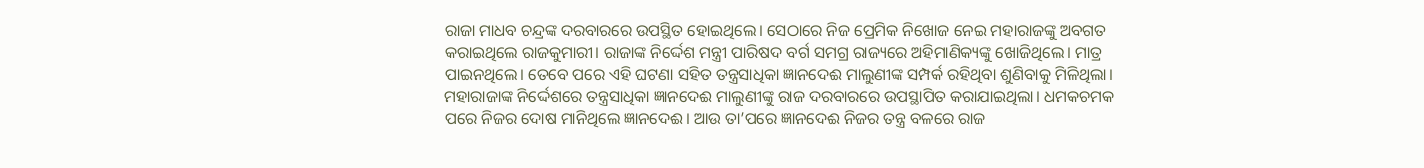ରାଜା ମାଧବ ଚନ୍ଦ୍ରଙ୍କ ଦରବାରରେ ଉପସ୍ଥିତ ହୋଇଥିଲେ। ସେଠାରେ ନିଜ ପ୍ରେମିକ ନିଖୋଜ ନେଇ ମହାରାଜଙ୍କୁ ଅବଗତ କରାଇଥିଲେ ରାଜକୁମାରୀ। ରାଜାଙ୍କ ନିର୍ଦ୍ଦେଶ ମନ୍ତ୍ରୀ ପାରିଷଦ ବର୍ଗ ସମଗ୍ର ରାଜ୍ୟରେ ଅହିମାଣିକ୍ୟଙ୍କୁ ଖୋଜିଥିଲେ। ମାତ୍ର ପାଇନଥିଲେ। ତେବେ ପରେ ଏହି ଘଟଣା ସହିତ ତନ୍ତ୍ରସାଧିକା ଜ୍ଞାନଦେଈ ମାଲୁଣୀଙ୍କ ସମ୍ପର୍କ ରହିଥିବା ଶୁଣିବାକୁ ମିଳିଥିଲା। ମହାରାଜାଙ୍କ ନିର୍ଦ୍ଦେଶରେ ତନ୍ତ୍ରସାଧିକା ଜ୍ଞାନଦେଈ ମାଲୁଣୀଙ୍କୁ ରାଜ ଦରବାରରେ ଉପସ୍ଥାପିତ କରାଯାଇଥିଲା। ଧମକଚମକ ପରେ ନିଜର ଦୋଷ ମାନିଥିଲେ ଜ୍ଞାନଦେଈ। ଆଉ ତା’ପରେ ଜ୍ଞାନଦେଈ ନିଜର ତନ୍ତ୍ର ବଳରେ ରାଜ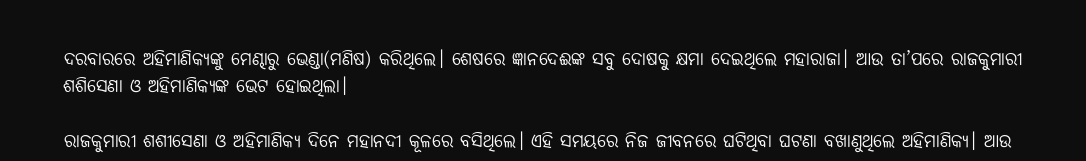ଦରବାରରେ ଅହିମାଣିକ୍ୟଙ୍କୁ ମେଣ୍ଢାରୁ ଭେଣ୍ଡା(ମଣିଷ) କରିଥିଲେ। ଶେଷରେ ଜ୍ଞାନଦେଈଙ୍କ ସବୁ ଦୋଷକୁ କ୍ଷମା ଦେଇଥିଲେ ମହାରାଜା। ଆଉ ତା’ପରେ ରାଜକୁମାରୀ ଶଶିସେଣା ଓ ଅହିମାଣିକ୍ୟଙ୍କ ଭେଟ ହୋଇଥିଲା।

ରାଜକୁମାରୀ ଶଶୀସେଣା ଓ ଅହିମାଣିକ୍ୟ ଦିନେ ମହାନଦୀ କୂଳରେ ବସିଥିଲେ। ଏହି ସମୟରେ ନିଜ ଜୀବନରେ ଘଟିଥିବା ଘଟଣା ବଖାଣୁଥିଲେ ଅହିମାଣିକ୍ୟ। ଆଉ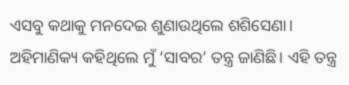ଏସବୁ କଥାକୁ ମନଦେଇ ଶୁଣାଉଥିଲେ ଶଶିସେଣା। ଅହିମାଣିକ୍ୟ କହିଥିଲେ ମୁଁ ‘ସାବର’ ତନ୍ତ୍ର ଜାଣିଛି। ଏହି ତନ୍ତ୍ର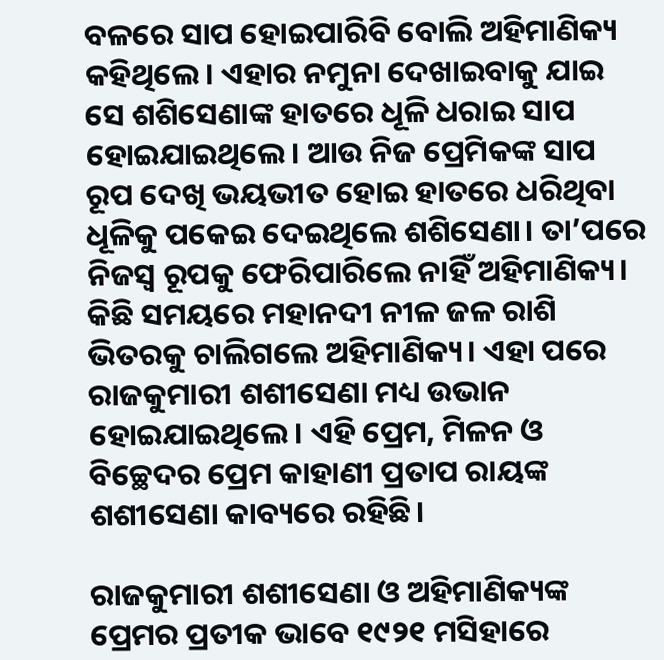ବଳରେ ସାପ ହୋଇପାରିବି ବୋଲି ଅହିମାଣିକ୍ୟ କହିଥିଲେ। ଏହାର ନମୁନା ଦେଖାଇବାକୁ ଯାଇ ସେ ଶଶିସେଣାଙ୍କ ହାତରେ ଧୂଳି ଧରାଇ ସାପ ହୋଇଯାଇଥିଲେ। ଆଉ ନିଜ ପ୍ରେମିକଙ୍କ ସାପ ରୂପ ଦେଖି ଭୟଭୀତ ହୋଇ ହାତରେ ଧରିଥିବା ଧୂଳିକୁ ପକେଇ ଦେଇଥିଲେ ଶଶିସେଣା। ତା’ପରେ ନିଜସ୍ୱ ରୂପକୁ ଫେରିପାରିଲେ ନାହିଁ ଅହିମାଣିକ୍ୟ। କିଛି ସମୟରେ ମହାନଦୀ ନୀଳ ଜଳ ରାଶି ଭିତରକୁ ଚାଲିଗଲେ ଅହିମାଣିକ୍ୟ। ଏହା ପରେ ରାଜକୁମାରୀ ଶଶୀସେଣା ମଧ୍ୟ ଉଭାନ ହୋଇଯାଇଥିଲେ। ଏହି ପ୍ରେମ, ମିଳନ ଓ ବିଚ୍ଛେଦର ପ୍ରେମ କାହାଣୀ ପ୍ରତାପ ରାୟଙ୍କ ଶଶୀସେଣା କାବ୍ୟରେ ରହିଛି।

ରାଜକୁମାରୀ ଶଶୀସେଣା ଓ ଅହିମାଣିକ୍ୟଙ୍କ ପ୍ରେମର ପ୍ରତୀକ ଭାବେ ୧୯୨୧ ମସିହାରେ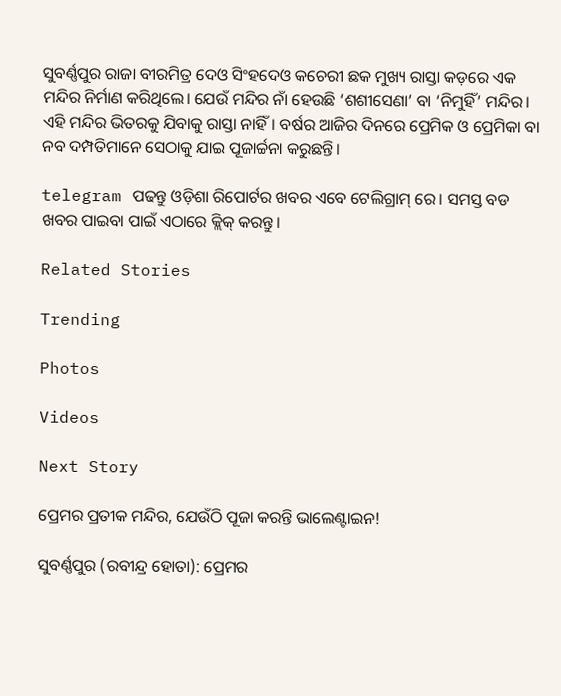ସୁବର୍ଣ୍ଣପୁର ରାଜା ବୀରମିତ୍ର ଦେଓ ସିଂହଦେଓ କଚେରୀ ଛକ ମୁଖ୍ୟ ରାସ୍ତା କଡ଼ରେ ଏକ ମନ୍ଦିର ନିର୍ମାଣ କରିଥିଲେ। ଯେଉଁ ମନ୍ଦିର ନାଁ ହେଉଛି ‘ଶଶୀସେଣା’ ବା ‘ନିମୁହିଁ’ ମନ୍ଦିର। ଏହି ମନ୍ଦିର ଭିତରକୁ ଯିବାକୁ ରାସ୍ତା ନାହିଁ। ବର୍ଷର ଆଜିର ଦିନରେ ପ୍ରେମିକ ଓ ପ୍ରେମିକା ବା ନବ ଦମ୍ପତିମାନେ ସେଠାକୁ ଯାଇ ପୂଜାର୍ଚ୍ଚନା କରୁଛନ୍ତି।

telegram ପଢନ୍ତୁ ଓଡ଼ିଶା ରିପୋର୍ଟର ଖବର ଏବେ ଟେଲିଗ୍ରାମ୍ ରେ। ସମସ୍ତ ବଡ ଖବର ପାଇବା ପାଇଁ ଏଠାରେ କ୍ଲିକ୍ କରନ୍ତୁ।

Related Stories

Trending

Photos

Videos

Next Story

ପ୍ରେମର ପ୍ରତୀକ ମନ୍ଦିର, ଯେଉଁଠି ପୂଜା କରନ୍ତି ଭାଲେଣ୍ଟାଇନ!

ସୁବର୍ଣ୍ଣପୁର (ରବୀନ୍ଦ୍ର ହୋତା): ପ୍ରେମର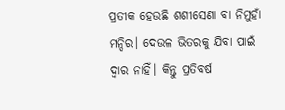ପ୍ରତୀକ ହେଉଛି ଶଶୀସେଣା ବା ନିମୁହାଁ ମନ୍ଦିର। ଦେଉଳ ଭିତରକୁ ଯିବା ପାଇଁ ଦ୍ୱାର ନାହିଁ। କିନ୍ତୁ ପ୍ରତିବର୍ଷ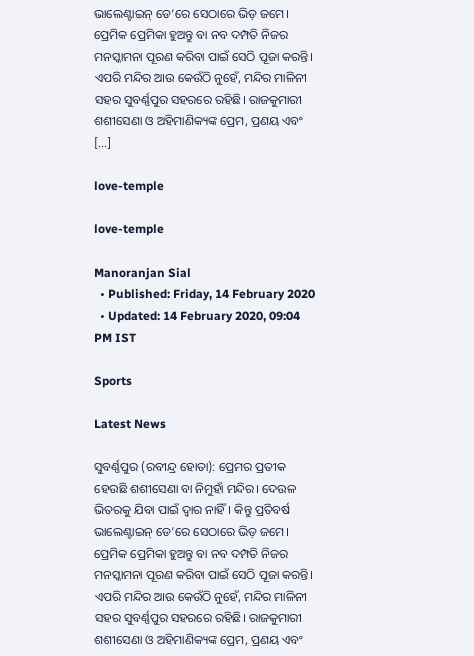ଭାଲେଣ୍ଟାଇନ୍‌ ଡେ’ରେ ସେଠାରେ ଭିଡ଼ ଜମେ। ପ୍ରେମିକ ପ୍ରେମିକା ହୁଅନ୍ତୁ ବା ନବ ଦମ୍ପତି ନିଜର ମନସ୍କାମନା ପୂରଣ କରିବା ପାଇଁ ସେଠି ପୂଜା କରନ୍ତି। ଏପରି ମନ୍ଦିର ଆଉ କେଉଁଠି ନୁହେଁ, ମନ୍ଦିର ମାଳିନୀ ସହର ସୁବର୍ଣ୍ଣପୁର ସହରରେ ରହିଛି। ରାଜକୁମାରୀ ଶଶୀସେଣା ଓ ଅହିମାଣିକ୍ୟଙ୍କ ପ୍ରେମ, ପ୍ରଣୟ ଏବଂ […]

love-temple

love-temple

Manoranjan Sial
  • Published: Friday, 14 February 2020
  • Updated: 14 February 2020, 09:04 PM IST

Sports

Latest News

ସୁବର୍ଣ୍ଣପୁର (ରବୀନ୍ଦ୍ର ହୋତା): ପ୍ରେମର ପ୍ରତୀକ ହେଉଛି ଶଶୀସେଣା ବା ନିମୁହାଁ ମନ୍ଦିର। ଦେଉଳ ଭିତରକୁ ଯିବା ପାଇଁ ଦ୍ୱାର ନାହିଁ। କିନ୍ତୁ ପ୍ରତିବର୍ଷ ଭାଲେଣ୍ଟାଇନ୍‌ ଡେ’ରେ ସେଠାରେ ଭିଡ଼ ଜମେ। ପ୍ରେମିକ ପ୍ରେମିକା ହୁଅନ୍ତୁ ବା ନବ ଦମ୍ପତି ନିଜର ମନସ୍କାମନା ପୂରଣ କରିବା ପାଇଁ ସେଠି ପୂଜା କରନ୍ତି। ଏପରି ମନ୍ଦିର ଆଉ କେଉଁଠି ନୁହେଁ, ମନ୍ଦିର ମାଳିନୀ ସହର ସୁବର୍ଣ୍ଣପୁର ସହରରେ ରହିଛି। ରାଜକୁମାରୀ ଶଶୀସେଣା ଓ ଅହିମାଣିକ୍ୟଙ୍କ ପ୍ରେମ, ପ୍ରଣୟ ଏବଂ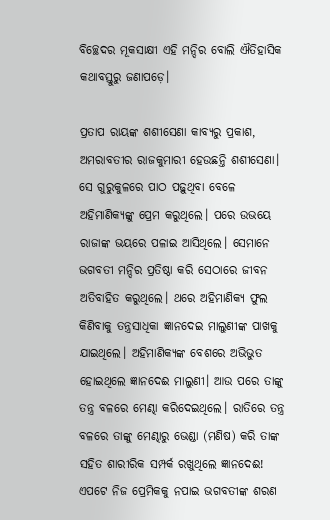ବିଚ୍ଛେଦର ମୂକସାକ୍ଷୀ ଏହି ମନ୍ଦିର ବୋଲି ଐତିହାସିକ କଥାବସ୍ତୁରୁ ଜଣାପଡ଼େ।

ପ୍ରତାପ ରାୟଙ୍କ ଶଶୀସେଣା କାବ୍ୟରୁ ପ୍ରକାଶ, ଅମରାବତୀର ରାଜକୁମାରୀ ହେଉଛନ୍ତି ଶଶୀସେଣା। ସେ ଗୁରୁକୁଳରେ ପାଠ ପଢ଼ୁଥିବା ବେଳେ ଅହିମାଣିକ୍ୟଙ୍କୁ ପ୍ରେମ କରୁଥିଲେ। ପରେ ଉଭୟେ ରାଜାଙ୍କ ଭୟରେ ପଳାଇ ଆସିଥିଲେ। ସେମାନେ ଭଗବତୀ ମନ୍ଦିର ପ୍ରତିଷ୍ଠା କରି ସେଠାରେ ଜୀବନ ଅତିବାହିତ କରୁଥିଲେ। ଥରେ ଅହିମାଣିକ୍ୟ ଫୁଲ କିଣିବାକୁ ତନ୍ତ୍ରସାଧିକା ଜ୍ଞାନଦେଇ ମାଲୁଣୀଙ୍କ ପାଖକୁ ଯାଇଥିଲେ। ଅହିମାଣିକ୍ୟଙ୍କ ବେଶରେ ଅଭିଭୁତ ହୋଇଥିଲେ ଜ୍ଞାନଦେଈ ମାଲୁଣୀ। ଆଉ ପରେ ତାଙ୍କୁ ତନ୍ତ୍ର ବଳରେ ମେଣ୍ଢା କରିଦେଇଥିଲେ। ରାତିରେ ତନ୍ତ୍ର ବଳରେ ତାଙ୍କୁ ମେଣ୍ଢାରୁ ଭେଣ୍ଡା (ମଣିଷ) କରି ତାଙ୍କ ସହିତ ଶାରୀରିକ ସମ୍ପର୍କ ରଖୁଥିଲେ ଜ୍ଞାନଦେଈ! ଏପଟେ ନିଜ ପ୍ରେମିକକୁ ନପାଇ ଭଗବତୀଙ୍କ ଶରଣ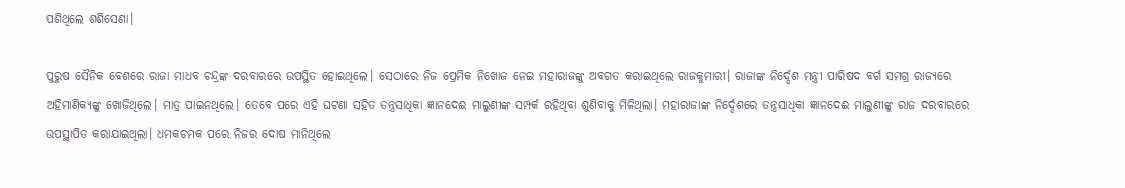ପଶିଥିଲେ ଶଶିସେଣା।

ପୁରୁଷ ସୈନିକ ବେଶରେ ରାଜା ମାଧବ ଚନ୍ଦ୍ରଙ୍କ ଦରବାରରେ ଉପସ୍ଥିତ ହୋଇଥିଲେ। ସେଠାରେ ନିଜ ପ୍ରେମିକ ନିଖୋଜ ନେଇ ମହାରାଜଙ୍କୁ ଅବଗତ କରାଇଥିଲେ ରାଜକୁମାରୀ। ରାଜାଙ୍କ ନିର୍ଦ୍ଦେଶ ମନ୍ତ୍ରୀ ପାରିଷଦ ବର୍ଗ ସମଗ୍ର ରାଜ୍ୟରେ ଅହିମାଣିକ୍ୟଙ୍କୁ ଖୋଜିଥିଲେ। ମାତ୍ର ପାଇନଥିଲେ। ତେବେ ପରେ ଏହି ଘଟଣା ସହିତ ତନ୍ତ୍ରସାଧିକା ଜ୍ଞାନଦେଈ ମାଲୁଣୀଙ୍କ ସମ୍ପର୍କ ରହିଥିବା ଶୁଣିବାକୁ ମିଳିଥିଲା। ମହାରାଜାଙ୍କ ନିର୍ଦ୍ଦେଶରେ ତନ୍ତ୍ରସାଧିକା ଜ୍ଞାନଦେଈ ମାଲୁଣୀଙ୍କୁ ରାଜ ଦରବାରରେ ଉପସ୍ଥାପିତ କରାଯାଇଥିଲା। ଧମକଚମକ ପରେ ନିଜର ଦୋଷ ମାନିଥିଲେ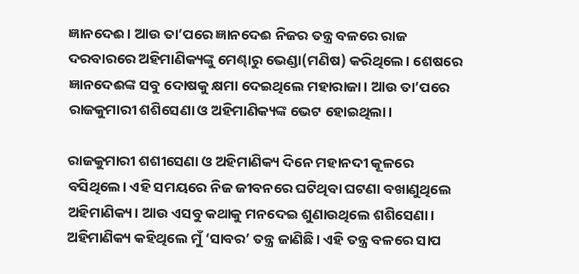ଜ୍ଞାନଦେଈ। ଆଉ ତା’ପରେ ଜ୍ଞାନଦେଈ ନିଜର ତନ୍ତ୍ର ବଳରେ ରାଜ ଦରବାରରେ ଅହିମାଣିକ୍ୟଙ୍କୁ ମେଣ୍ଢାରୁ ଭେଣ୍ଡା(ମଣିଷ) କରିଥିଲେ। ଶେଷରେ ଜ୍ଞାନଦେଈଙ୍କ ସବୁ ଦୋଷକୁ କ୍ଷମା ଦେଇଥିଲେ ମହାରାଜା। ଆଉ ତା’ପରେ ରାଜକୁମାରୀ ଶଶିସେଣା ଓ ଅହିମାଣିକ୍ୟଙ୍କ ଭେଟ ହୋଇଥିଲା।

ରାଜକୁମାରୀ ଶଶୀସେଣା ଓ ଅହିମାଣିକ୍ୟ ଦିନେ ମହାନଦୀ କୂଳରେ ବସିଥିଲେ। ଏହି ସମୟରେ ନିଜ ଜୀବନରେ ଘଟିଥିବା ଘଟଣା ବଖାଣୁଥିଲେ ଅହିମାଣିକ୍ୟ। ଆଉ ଏସବୁ କଥାକୁ ମନଦେଇ ଶୁଣାଉଥିଲେ ଶଶିସେଣା। ଅହିମାଣିକ୍ୟ କହିଥିଲେ ମୁଁ ‘ସାବର’ ତନ୍ତ୍ର ଜାଣିଛି। ଏହି ତନ୍ତ୍ର ବଳରେ ସାପ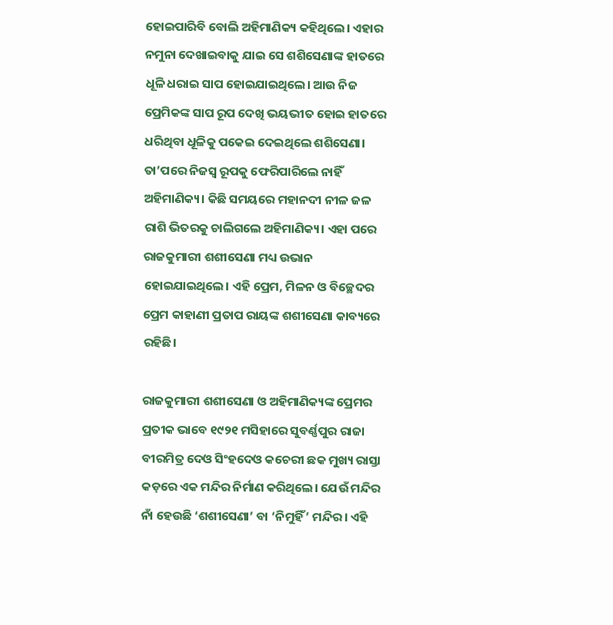ହୋଇପାରିବି ବୋଲି ଅହିମାଣିକ୍ୟ କହିଥିଲେ। ଏହାର ନମୁନା ଦେଖାଇବାକୁ ଯାଇ ସେ ଶଶିସେଣାଙ୍କ ହାତରେ ଧୂଳି ଧରାଇ ସାପ ହୋଇଯାଇଥିଲେ। ଆଉ ନିଜ ପ୍ରେମିକଙ୍କ ସାପ ରୂପ ଦେଖି ଭୟଭୀତ ହୋଇ ହାତରେ ଧରିଥିବା ଧୂଳିକୁ ପକେଇ ଦେଇଥିଲେ ଶଶିସେଣା। ତା’ପରେ ନିଜସ୍ୱ ରୂପକୁ ଫେରିପାରିଲେ ନାହିଁ ଅହିମାଣିକ୍ୟ। କିଛି ସମୟରେ ମହାନଦୀ ନୀଳ ଜଳ ରାଶି ଭିତରକୁ ଚାଲିଗଲେ ଅହିମାଣିକ୍ୟ। ଏହା ପରେ ରାଜକୁମାରୀ ଶଶୀସେଣା ମଧ୍ୟ ଉଭାନ ହୋଇଯାଇଥିଲେ। ଏହି ପ୍ରେମ, ମିଳନ ଓ ବିଚ୍ଛେଦର ପ୍ରେମ କାହାଣୀ ପ୍ରତାପ ରାୟଙ୍କ ଶଶୀସେଣା କାବ୍ୟରେ ରହିଛି।

ରାଜକୁମାରୀ ଶଶୀସେଣା ଓ ଅହିମାଣିକ୍ୟଙ୍କ ପ୍ରେମର ପ୍ରତୀକ ଭାବେ ୧୯୨୧ ମସିହାରେ ସୁବର୍ଣ୍ଣପୁର ରାଜା ବୀରମିତ୍ର ଦେଓ ସିଂହଦେଓ କଚେରୀ ଛକ ମୁଖ୍ୟ ରାସ୍ତା କଡ଼ରେ ଏକ ମନ୍ଦିର ନିର୍ମାଣ କରିଥିଲେ। ଯେଉଁ ମନ୍ଦିର ନାଁ ହେଉଛି ‘ଶଶୀସେଣା’ ବା ‘ନିମୁହିଁ’ ମନ୍ଦିର। ଏହି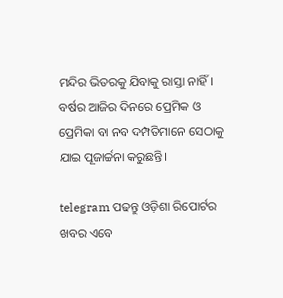ମନ୍ଦିର ଭିତରକୁ ଯିବାକୁ ରାସ୍ତା ନାହିଁ। ବର୍ଷର ଆଜିର ଦିନରେ ପ୍ରେମିକ ଓ ପ୍ରେମିକା ବା ନବ ଦମ୍ପତିମାନେ ସେଠାକୁ ଯାଇ ପୂଜାର୍ଚ୍ଚନା କରୁଛନ୍ତି।

telegram ପଢନ୍ତୁ ଓଡ଼ିଶା ରିପୋର୍ଟର ଖବର ଏବେ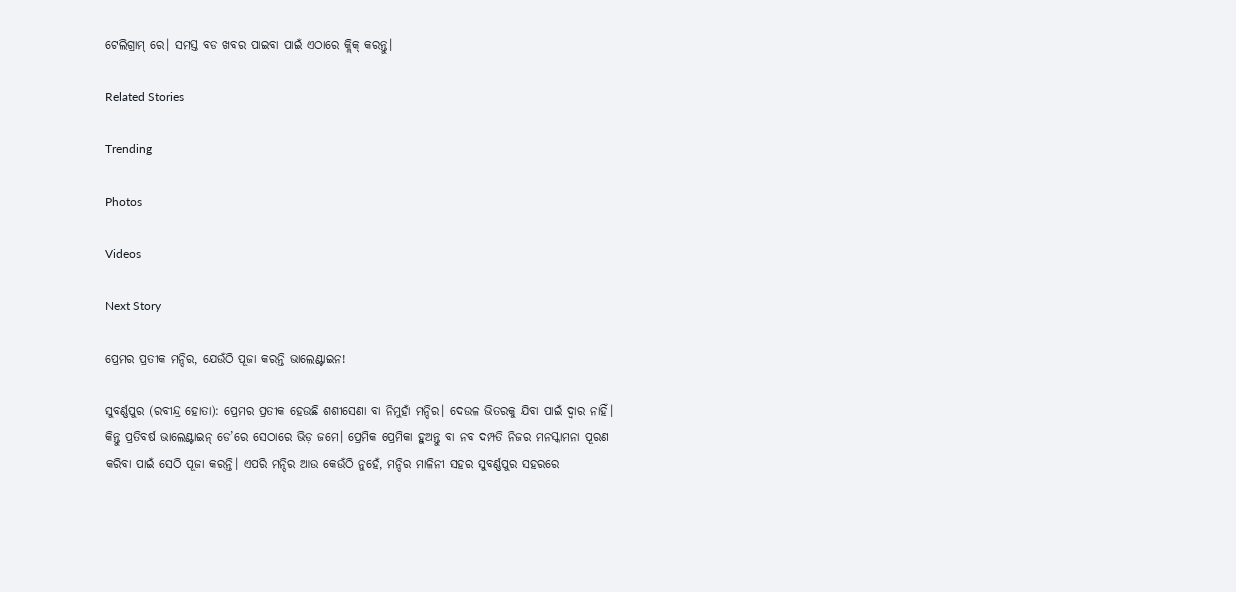ଟେଲିଗ୍ରାମ୍ ରେ। ସମସ୍ତ ବଡ ଖବର ପାଇବା ପାଇଁ ଏଠାରେ କ୍ଲିକ୍ କରନ୍ତୁ।

Related Stories

Trending

Photos

Videos

Next Story

ପ୍ରେମର ପ୍ରତୀକ ମନ୍ଦିର, ଯେଉଁଠି ପୂଜା କରନ୍ତି ଭାଲେଣ୍ଟାଇନ!

ସୁବର୍ଣ୍ଣପୁର (ରବୀନ୍ଦ୍ର ହୋତା): ପ୍ରେମର ପ୍ରତୀକ ହେଉଛି ଶଶୀସେଣା ବା ନିମୁହାଁ ମନ୍ଦିର। ଦେଉଳ ଭିତରକୁ ଯିବା ପାଇଁ ଦ୍ୱାର ନାହିଁ। କିନ୍ତୁ ପ୍ରତିବର୍ଷ ଭାଲେଣ୍ଟାଇନ୍‌ ଡେ’ରେ ସେଠାରେ ଭିଡ଼ ଜମେ। ପ୍ରେମିକ ପ୍ରେମିକା ହୁଅନ୍ତୁ ବା ନବ ଦମ୍ପତି ନିଜର ମନସ୍କାମନା ପୂରଣ କରିବା ପାଇଁ ସେଠି ପୂଜା କରନ୍ତି। ଏପରି ମନ୍ଦିର ଆଉ କେଉଁଠି ନୁହେଁ, ମନ୍ଦିର ମାଳିନୀ ସହର ସୁବର୍ଣ୍ଣପୁର ସହରରେ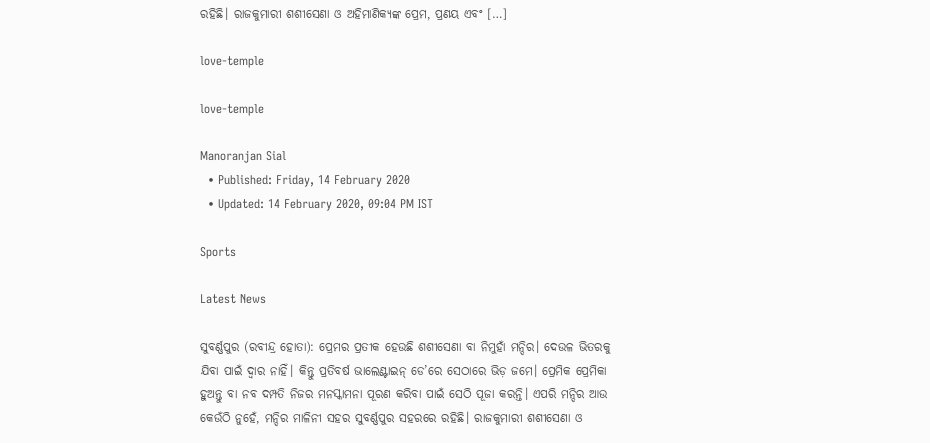ରହିଛି। ରାଜକୁମାରୀ ଶଶୀସେଣା ଓ ଅହିମାଣିକ୍ୟଙ୍କ ପ୍ରେମ, ପ୍ରଣୟ ଏବଂ […]

love-temple

love-temple

Manoranjan Sial
  • Published: Friday, 14 February 2020
  • Updated: 14 February 2020, 09:04 PM IST

Sports

Latest News

ସୁବର୍ଣ୍ଣପୁର (ରବୀନ୍ଦ୍ର ହୋତା): ପ୍ରେମର ପ୍ରତୀକ ହେଉଛି ଶଶୀସେଣା ବା ନିମୁହାଁ ମନ୍ଦିର। ଦେଉଳ ଭିତରକୁ ଯିବା ପାଇଁ ଦ୍ୱାର ନାହିଁ। କିନ୍ତୁ ପ୍ରତିବର୍ଷ ଭାଲେଣ୍ଟାଇନ୍‌ ଡେ’ରେ ସେଠାରେ ଭିଡ଼ ଜମେ। ପ୍ରେମିକ ପ୍ରେମିକା ହୁଅନ୍ତୁ ବା ନବ ଦମ୍ପତି ନିଜର ମନସ୍କାମନା ପୂରଣ କରିବା ପାଇଁ ସେଠି ପୂଜା କରନ୍ତି। ଏପରି ମନ୍ଦିର ଆଉ କେଉଁଠି ନୁହେଁ, ମନ୍ଦିର ମାଳିନୀ ସହର ସୁବର୍ଣ୍ଣପୁର ସହରରେ ରହିଛି। ରାଜକୁମାରୀ ଶଶୀସେଣା ଓ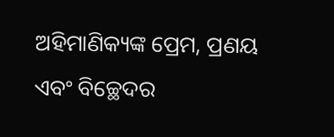ଅହିମାଣିକ୍ୟଙ୍କ ପ୍ରେମ, ପ୍ରଣୟ ଏବଂ ବିଚ୍ଛେଦର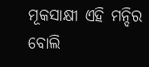ମୂକସାକ୍ଷୀ ଏହି ମନ୍ଦିର ବୋଲି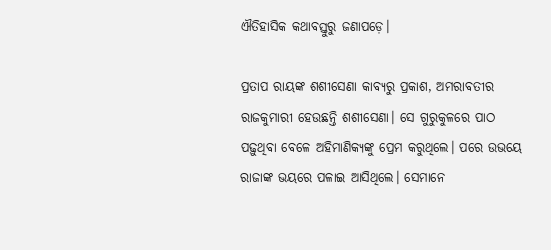ଐତିହାସିକ କଥାବସ୍ତୁରୁ ଜଣାପଡ଼େ।

ପ୍ରତାପ ରାୟଙ୍କ ଶଶୀସେଣା କାବ୍ୟରୁ ପ୍ରକାଶ, ଅମରାବତୀର ରାଜକୁମାରୀ ହେଉଛନ୍ତି ଶଶୀସେଣା। ସେ ଗୁରୁକୁଳରେ ପାଠ ପଢ଼ୁଥିବା ବେଳେ ଅହିମାଣିକ୍ୟଙ୍କୁ ପ୍ରେମ କରୁଥିଲେ। ପରେ ଉଭୟେ ରାଜାଙ୍କ ଭୟରେ ପଳାଇ ଆସିଥିଲେ। ସେମାନେ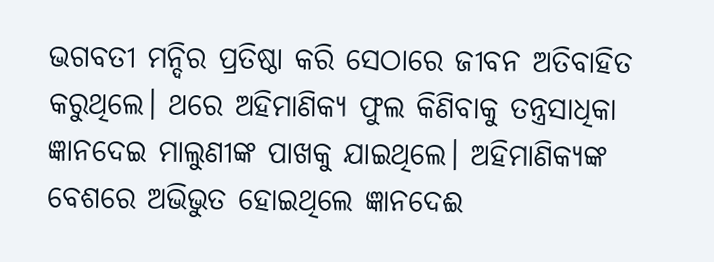ଭଗବତୀ ମନ୍ଦିର ପ୍ରତିଷ୍ଠା କରି ସେଠାରେ ଜୀବନ ଅତିବାହିତ କରୁଥିଲେ। ଥରେ ଅହିମାଣିକ୍ୟ ଫୁଲ କିଣିବାକୁ ତନ୍ତ୍ରସାଧିକା ଜ୍ଞାନଦେଇ ମାଲୁଣୀଙ୍କ ପାଖକୁ ଯାଇଥିଲେ। ଅହିମାଣିକ୍ୟଙ୍କ ବେଶରେ ଅଭିଭୁତ ହୋଇଥିଲେ ଜ୍ଞାନଦେଈ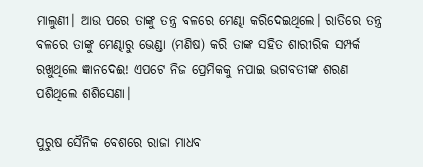ମାଲୁଣୀ। ଆଉ ପରେ ତାଙ୍କୁ ତନ୍ତ୍ର ବଳରେ ମେଣ୍ଢା କରିଦେଇଥିଲେ। ରାତିରେ ତନ୍ତ୍ର ବଳରେ ତାଙ୍କୁ ମେଣ୍ଢାରୁ ଭେଣ୍ଡା (ମଣିଷ) କରି ତାଙ୍କ ସହିତ ଶାରୀରିକ ସମ୍ପର୍କ ରଖୁଥିଲେ ଜ୍ଞାନଦେଈ! ଏପଟେ ନିଜ ପ୍ରେମିକକୁ ନପାଇ ଭଗବତୀଙ୍କ ଶରଣ ପଶିଥିଲେ ଶଶିସେଣା।

ପୁରୁଷ ସୈନିକ ବେଶରେ ରାଜା ମାଧବ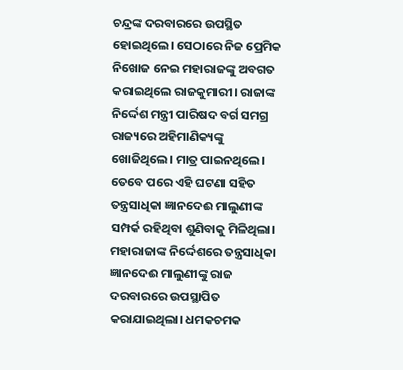ଚନ୍ଦ୍ରଙ୍କ ଦରବାରରେ ଉପସ୍ଥିତ ହୋଇଥିଲେ। ସେଠାରେ ନିଜ ପ୍ରେମିକ ନିଖୋଜ ନେଇ ମହାରାଜଙ୍କୁ ଅବଗତ କରାଇଥିଲେ ରାଜକୁମାରୀ। ରାଜାଙ୍କ ନିର୍ଦ୍ଦେଶ ମନ୍ତ୍ରୀ ପାରିଷଦ ବର୍ଗ ସମଗ୍ର ରାଜ୍ୟରେ ଅହିମାଣିକ୍ୟଙ୍କୁ ଖୋଜିଥିଲେ। ମାତ୍ର ପାଇନଥିଲେ। ତେବେ ପରେ ଏହି ଘଟଣା ସହିତ ତନ୍ତ୍ରସାଧିକା ଜ୍ଞାନଦେଈ ମାଲୁଣୀଙ୍କ ସମ୍ପର୍କ ରହିଥିବା ଶୁଣିବାକୁ ମିଳିଥିଲା। ମହାରାଜାଙ୍କ ନିର୍ଦ୍ଦେଶରେ ତନ୍ତ୍ରସାଧିକା ଜ୍ଞାନଦେଈ ମାଲୁଣୀଙ୍କୁ ରାଜ ଦରବାରରେ ଉପସ୍ଥାପିତ କରାଯାଇଥିଲା। ଧମକଚମକ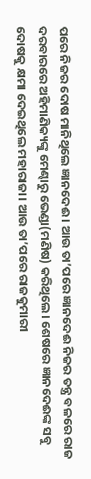ପରେ ନିଜର ଦୋଷ ମାନିଥିଲେ ଜ୍ଞାନଦେଈ। ଆଉ ତା’ପରେ ଜ୍ଞାନଦେଈ ନିଜର ତନ୍ତ୍ର ବଳରେ ରାଜ ଦରବାରରେ ଅହିମାଣିକ୍ୟଙ୍କୁ ମେଣ୍ଢାରୁ ଭେଣ୍ଡା(ମଣିଷ) କରିଥିଲେ। ଶେଷରେ ଜ୍ଞାନଦେଈଙ୍କ ସବୁ ଦୋଷକୁ କ୍ଷମା ଦେଇଥିଲେ ମହାରାଜା। ଆଉ ତା’ପରେ ରାଜକୁମାରୀ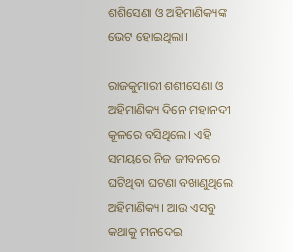ଶଶିସେଣା ଓ ଅହିମାଣିକ୍ୟଙ୍କ ଭେଟ ହୋଇଥିଲା।

ରାଜକୁମାରୀ ଶଶୀସେଣା ଓ ଅହିମାଣିକ୍ୟ ଦିନେ ମହାନଦୀ କୂଳରେ ବସିଥିଲେ। ଏହି ସମୟରେ ନିଜ ଜୀବନରେ ଘଟିଥିବା ଘଟଣା ବଖାଣୁଥିଲେ ଅହିମାଣିକ୍ୟ। ଆଉ ଏସବୁ କଥାକୁ ମନଦେଇ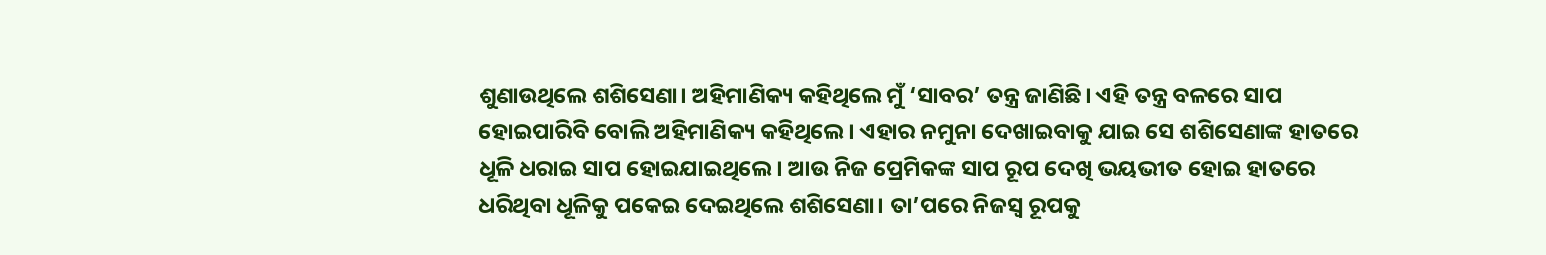ଶୁଣାଉଥିଲେ ଶଶିସେଣା। ଅହିମାଣିକ୍ୟ କହିଥିଲେ ମୁଁ ‘ସାବର’ ତନ୍ତ୍ର ଜାଣିଛି। ଏହି ତନ୍ତ୍ର ବଳରେ ସାପ ହୋଇପାରିବି ବୋଲି ଅହିମାଣିକ୍ୟ କହିଥିଲେ। ଏହାର ନମୁନା ଦେଖାଇବାକୁ ଯାଇ ସେ ଶଶିସେଣାଙ୍କ ହାତରେ ଧୂଳି ଧରାଇ ସାପ ହୋଇଯାଇଥିଲେ। ଆଉ ନିଜ ପ୍ରେମିକଙ୍କ ସାପ ରୂପ ଦେଖି ଭୟଭୀତ ହୋଇ ହାତରେ ଧରିଥିବା ଧୂଳିକୁ ପକେଇ ଦେଇଥିଲେ ଶଶିସେଣା। ତା’ପରେ ନିଜସ୍ୱ ରୂପକୁ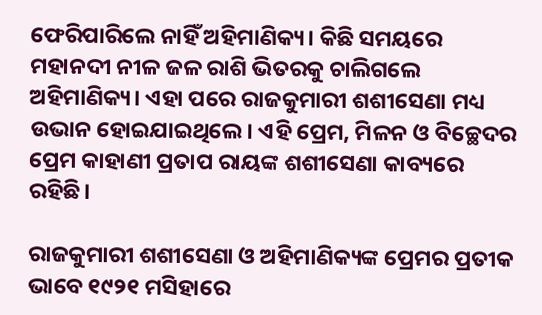ଫେରିପାରିଲେ ନାହିଁ ଅହିମାଣିକ୍ୟ। କିଛି ସମୟରେ ମହାନଦୀ ନୀଳ ଜଳ ରାଶି ଭିତରକୁ ଚାଲିଗଲେ ଅହିମାଣିକ୍ୟ। ଏହା ପରେ ରାଜକୁମାରୀ ଶଶୀସେଣା ମଧ୍ୟ ଉଭାନ ହୋଇଯାଇଥିଲେ। ଏହି ପ୍ରେମ, ମିଳନ ଓ ବିଚ୍ଛେଦର ପ୍ରେମ କାହାଣୀ ପ୍ରତାପ ରାୟଙ୍କ ଶଶୀସେଣା କାବ୍ୟରେ ରହିଛି।

ରାଜକୁମାରୀ ଶଶୀସେଣା ଓ ଅହିମାଣିକ୍ୟଙ୍କ ପ୍ରେମର ପ୍ରତୀକ ଭାବେ ୧୯୨୧ ମସିହାରେ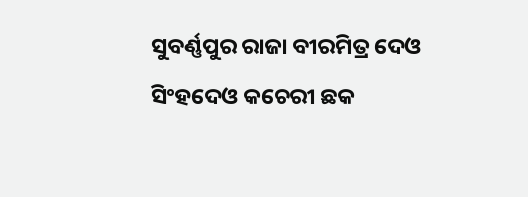ସୁବର୍ଣ୍ଣପୁର ରାଜା ବୀରମିତ୍ର ଦେଓ ସିଂହଦେଓ କଚେରୀ ଛକ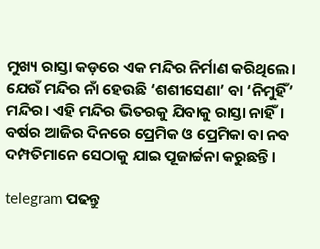ମୁଖ୍ୟ ରାସ୍ତା କଡ଼ରେ ଏକ ମନ୍ଦିର ନିର୍ମାଣ କରିଥିଲେ। ଯେଉଁ ମନ୍ଦିର ନାଁ ହେଉଛି ‘ଶଶୀସେଣା’ ବା ‘ନିମୁହିଁ’ ମନ୍ଦିର। ଏହି ମନ୍ଦିର ଭିତରକୁ ଯିବାକୁ ରାସ୍ତା ନାହିଁ। ବର୍ଷର ଆଜିର ଦିନରେ ପ୍ରେମିକ ଓ ପ୍ରେମିକା ବା ନବ ଦମ୍ପତିମାନେ ସେଠାକୁ ଯାଇ ପୂଜାର୍ଚ୍ଚନା କରୁଛନ୍ତି।

telegram ପଢନ୍ତୁ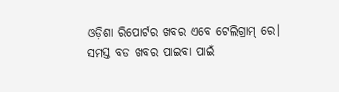ଓଡ଼ିଶା ରିପୋର୍ଟର ଖବର ଏବେ ଟେଲିଗ୍ରାମ୍ ରେ। ସମସ୍ତ ବଡ ଖବର ପାଇବା ପାଇଁ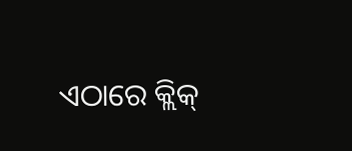ଏଠାରେ କ୍ଲିକ୍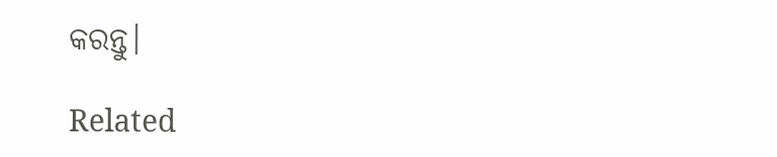କରନ୍ତୁ।

Related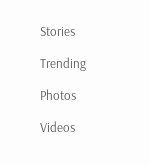Stories

Trending

Photos

Videos